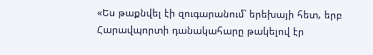«Ես թաքնվել էի զուգարանում՝ երեխայի հետ, երբ Հարավպորտի դանակահարը թակելով էր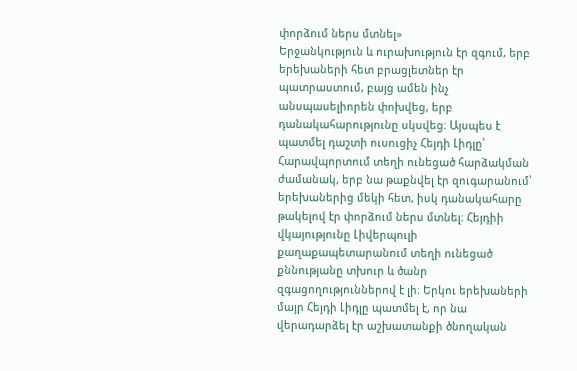փորձում ներս մտնել»
Երջանկություն և ուրախություն էր զգում, երբ երեխաների հետ բրացլետներ էր պատրաստում, բայց ամեն ինչ անսպասելիորեն փոխվեց, երբ դանակահարությունը սկսվեց։ Այսպես է պատմել դաշտի ուսուցիչ Հեյդի Լիդլը՝ Հարավպորտում տեղի ունեցած հարձակման ժամանակ, երբ նա թաքնվել էր զուգարանում՝ երեխաներից մեկի հետ, իսկ դանակահարը թակելով էր փորձում ներս մտնել։ Հեյդիի վկայությունը Լիվերպուլի քաղաքապետարանում տեղի ունեցած քննությանը տխուր և ծանր զգացողություններով է լի։ Երկու երեխաների մայր Հեյդի Լիդլը պատմել է, որ նա վերադարձել էր աշխատանքի ծնողական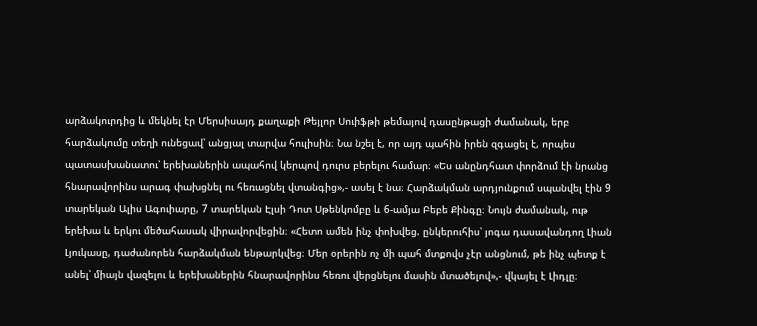արձակուրդից և մեկնել էր Մերսիսայդ քաղաքի Թեյլոր Սուիֆթի թեմայով դասընթացի ժամանակ, երբ հարձակումը տեղի ունեցավ՝ անցյալ տարվա հուլիսին։ Նա նշել է, որ այդ պահին իրեն զգացել է, որպես պատասխանատու՝ երեխաներին ապահով կերպով դուրս բերելու համար։ «Ես անընդհատ փորձում էի նրանց հնարավորինս արագ փախցնել ու հեռացնել վտանգից»,- ասել է նա։ Հարձակման արդյունքում սպանվել էին 9 տարեկան Ալիս Ագուիարը, 7 տարեկան Էլսի Դոտ Սթենկոմբը և 6-ամյա Բեբե Քինգը։ Նույն ժամանակ, ութ երեխա և երկու մեծահասակ վիրավորվեցին։ «Հետո ամեն ինչ փոխվեց. ընկերուհիս՝ յոգա դասավանդող Լիան Լյուկասը, դաժանորեն հարձակման ենթարկվեց։ Մեր օրերին ոչ մի պահ մտքովս չէր անցնում, թե ինչ պետք է անել՝ միայն վազելու և երեխաներին հնարավորինս հեռու վերցնելու մասին մտածելով»,- վկայել է Լիդլը։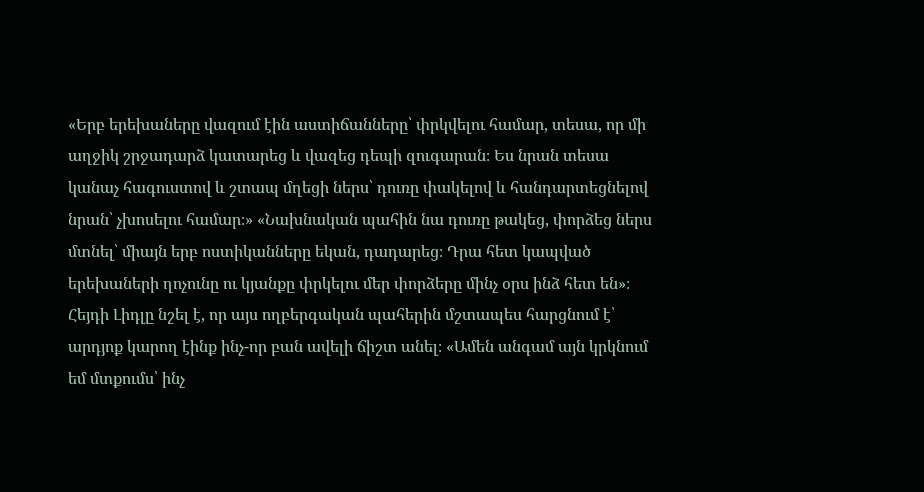«Երբ երեխաները վազում էին աստիճանները՝ փրկվելու համար, տեսա, որ մի աղջիկ շրջադարձ կատարեց և վազեց դեպի զուգարան։ Ես նրան տեսա կանաչ հագուստով և շտապ մղեցի ներս՝ դուռը փակելով և հանդարտեցնելով նրան՝ չխոսելու համար։» «Նախնական պահին նա դուռը թակեց, փորձեց ներս մտնել՝ միայն երբ ոստիկանները եկան, դադարեց։ Դրա հետ կապված երեխաների ղոչունը ու կյանքը փրկելու մեր փորձերը մինչ օրս ինձ հետ են»։ Հեյդի Լիդլը նշել է, որ այս ողբերգական պահերին մշտապես հարցնում է՝ արդյոք կարող էինք ինչ-որ բան ավելի ճիշտ անել։ «Ամեն անգամ այն կրկնում եմ մտքումս՝ ինչ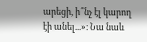արեցի, ի՞նչ էլ կարող էի անել...»։ Նա նաև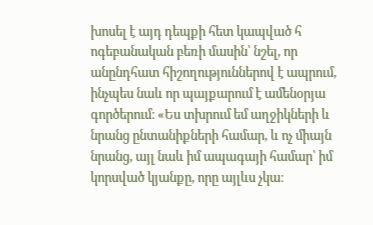խոսել է այդ դեպքի հետ կապված հ
ոգեբանական բեռի մասին՝ նշել, որ անընդհատ հիշողություններով է ապրում, ինչպես նաև որ պայքարում է ամենօրյա գործերում։ «Ես տխրում եմ աղջիկների և նրանց ընտանիքների համար, և ոչ միայն նրանց, այլ նաև իմ ապագայի համար՝ իմ կորսված կյանքը, որը այլևս չկա։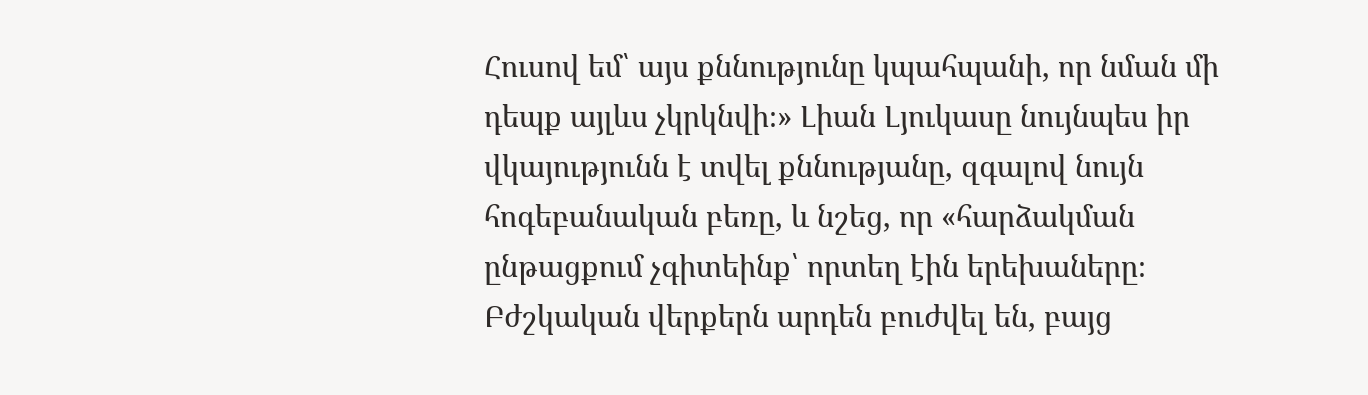Հուսով եմ՝ այս քննությունը կպահպանի, որ նման մի դեպք այլևս չկրկնվի։» Լիան Լյուկասը նույնպես իր վկայությունն է տվել քննությանը, զգալով նույն հոգեբանական բեռը, և նշեց, որ «հարձակման ընթացքում չգիտեինք՝ որտեղ էին երեխաները։ Բժշկական վերքերն արդեն բուժվել են, բայց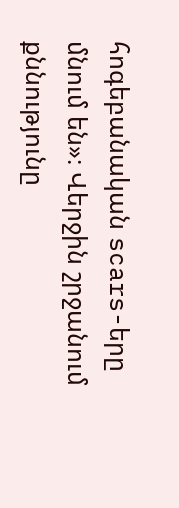հոգեբանական scars-երը մնում են»։ Վերջին շրջանում քննությունը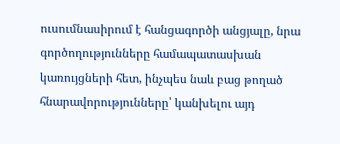ուսումնասիրում է հանցագործի անցյալը, նրա գործողությունները համապատասխան կառույցների հետ, ինչպես նաև բաց թողած հնարավորությունները՝ կանխելու այդ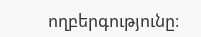ողբերգությունը։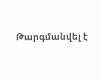Թարգմանվել է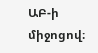ԱԲ-ի միջոցով։